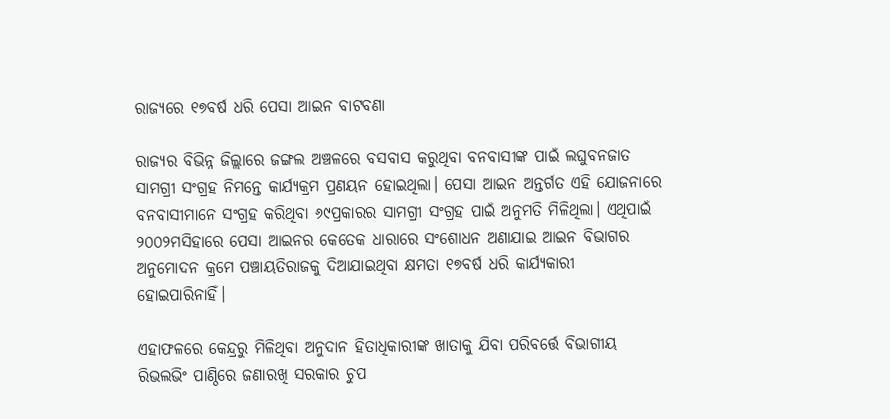ରାଜ୍ୟରେ ୧୭ବର୍ଷ ଧରି ପେସା ଆଇନ ବାଟବଣା

ରାଜ୍ୟର ବିଭିନ୍ନ ଜିଲ୍ଲାରେ ଜଙ୍ଗଲ ଅଞ୍ଚଳରେ ବସବାସ କରୁଥିବା ବନବାସୀଙ୍କ ପାଇଁ ଲଘୁବନଜାତ ସାମଗ୍ରୀ ସଂଗ୍ରହ ନିମନ୍ତେ କାର୍ଯ୍ୟକ୍ରମ ପ୍ରଣୟନ ହୋଇଥିଲା। ପେସା ଆଇନ ଅନ୍ତର୍ଗତ ଏହି ଯୋଜନାରେ ବନବାସୀମାନେ ସଂଗ୍ରହ କରିଥିବା ୬୯ପ୍ରକାରର ସାମଗ୍ରୀ ସଂଗ୍ରହ ପାଇଁ ଅନୁମତି ମିଳିଥିଲା। ଏଥିପାଇଁ ୨୦୦୨ମସିହାରେ ପେସା ଆଇନର କେତେକ ଧାରାରେ ସଂଶୋଧନ ଅଣାଯାଇ ଆଇନ ବିଭାଗର ଅନୁମୋଦନ କ୍ରମେ ପଞ୍ଚାୟତିରାଜକୁ ଦିଆଯାଇଥିବା କ୍ଷମତା ୧୭ବର୍ଷ ଧରି କାର୍ଯ୍ୟକାରୀ ହୋଇପାରିନାହିଁ।

ଏହାଫଳରେ କେନ୍ଦ୍ରରୁ ମିଳିଥିବା ଅନୁଦାନ ହିତାଧିକାରୀଙ୍କ ଖାତାକୁ ଯିବା ପରିବର୍ତ୍ତେ ବିଭାଗୀୟ ରିଭଲଭିଂ ପାଣ୍ଠିରେ ଜଣାରଖି ସରକାର ଚୁପ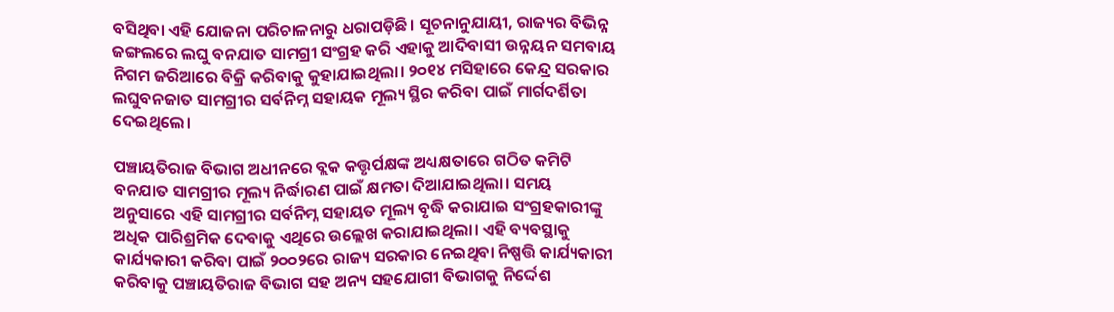ବସିଥିବା ଏହି ଯୋଜନା ପରିଚାଳନାରୁ ଧରାପଡ଼ିଛି। ସୂଚନାନୁଯାୟୀ, ରାଜ୍ୟର ବିଭିନ୍ନ ଜଙ୍ଗଲରେ ଲଘୁ ବନଯାତ ସାମଗ୍ରୀ ସଂଗ୍ରହ କରି ଏହାକୁ ଆଦିବାସୀ ଉନ୍ନୟନ ସମବାୟ ନିଗମ ଜରିଆରେ ବିକ୍ରି କରିବାକୁ କୁହାଯାଇଥିଲା। ୨୦୧୪ ମସିହାରେ କେନ୍ଦ୍ର ସରକାର ଲଘୁବନଜାତ ସାମଗ୍ରୀର ସର୍ବନିମ୍ନ ସହାୟକ ମୂଲ୍ୟ ସ୍ଥିର କରିବା ପାଇଁ ମାର୍ଗଦର୍ଶିତା ଦେଇଥିଲେ।

ପଞ୍ଚାୟତିରାଜ ବିଭାଗ ଅଧୀନରେ ବ୍ଲକ କତ୍ତୃର୍ପକ୍ଷଙ୍କ ଅଧ୍ୟକ୍ଷତାରେ ଗଠିତ କମିଟି ବନଯାତ ସାମଗ୍ରୀର ମୂଲ୍ୟ ନିର୍ଦ୍ଧାରଣ ପାଇଁ କ୍ଷମତା ଦିଆଯାଇଥିଲା। ସମୟ ଅନୁସାରେ ଏହି ସାମଗ୍ରୀର ସର୍ବନିମ୍ନ ସହାୟତ ମୂଲ୍ୟ ବୃଦ୍ଧି କରାଯାଇ ସଂଗ୍ରହକାରୀଙ୍କୁ ଅଧିକ ପାରିଶ୍ରମିକ ଦେବାକୁ ଏଥିରେ ଉଲ୍ଲେଖ କରାଯାଇଥିଲା। ଏହି ବ୍ୟବସ୍ଥାକୁ କାର୍ଯ୍ୟକାରୀ କରିବା ପାଇଁ ୨୦୦୨ରେ ରାଜ୍ୟ ସରକାର ନେଇଥିବା ନିଷ୍ପତ୍ତି କାର୍ଯ୍ୟକାରୀ କରିବାକୁ ପଞ୍ଚାୟତିରାଜ ବିଭାଗ ସହ ଅନ୍ୟ ସହଯୋଗୀ ବିଭାଗକୁ ନିର୍ଦ୍ଦେଶ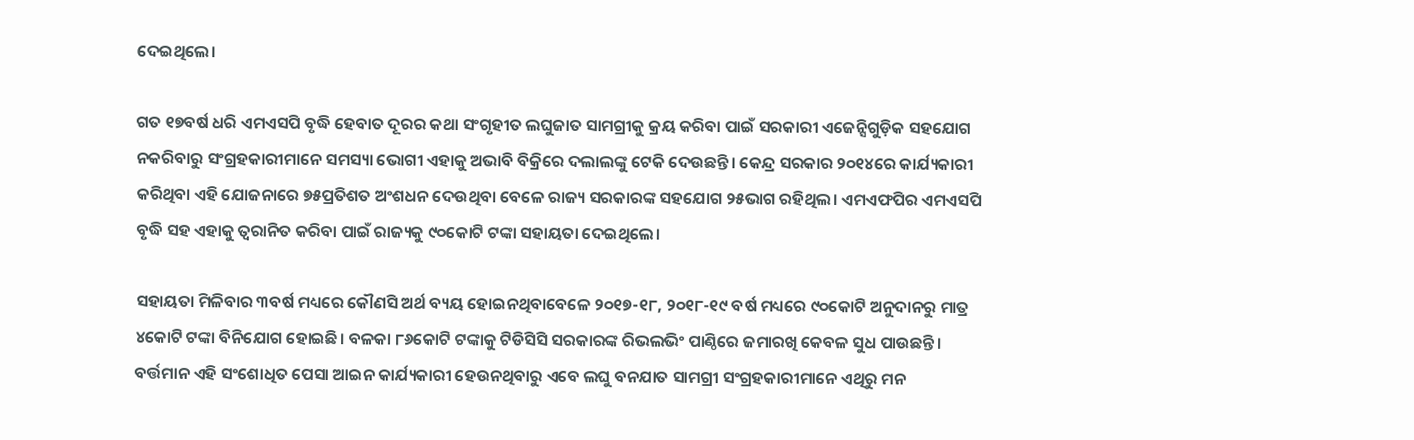ଦେଇଥିଲେ।

ଗତ ୧୭ବର୍ଷ ଧରି ଏମଏସପି ବୃଦ୍ଧି ହେବାତ ଦୂରର କଥା ସଂଗୃହୀତ ଲଘୁଜାତ ସାମଗ୍ରୀକୁ କ୍ରୟ କରିବା ପାଇଁ ସରକାରୀ ଏଜେନ୍ସିଗୁଡ଼ିକ ସହଯୋଗ ନକରିବାରୁ ସଂଗ୍ରହକାରୀମାନେ ସମସ୍ୟା ଭୋଗୀ ଏହାକୁ ଅଭାବି ବିକ୍ରିରେ ଦଲାଲଙ୍କୁ ଟେକି ଦେଉଛନ୍ତି। କେନ୍ଦ୍ର ସରକାର ୨୦୧୪ରେ କାର୍ଯ୍ୟକାରୀ କରିଥିବା ଏହି ଯୋଜନାରେ ୭୫ପ୍ରତିଶତ ଅଂଶଧନ ଦେଉଥିବା ବେଳେ ରାଜ୍ୟ ସରକାରଙ୍କ ସହଯୋଗ ୨୫ଭାଗ ରହିଥିଲ। ଏମଏଫପିର ଏମଏସପି ବୃଦ୍ଧି ସହ ଏହାକୁ ତ୍ୱରାନିତ କରିବା ପାଇଁ ରାଜ୍ୟକୁ ୯୦କୋଟି ଟଙ୍କା ସହାୟତା ଦେଇଥିଲେ।

ସହାୟତା ମିଳିବାର ୩ବର୍ଷ ମଧ୍ୟରେ କୌଣସି ଅର୍ଥ ବ୍ୟୟ ହୋଇନଥିବାବେଳେ ୨୦୧୭-୧୮, ୨୦୧୮-୧୯ ବର୍ଷ ମଧ୍ୟରେ ୯୦କୋଟି ଅନୁଦାନରୁ ମାତ୍ର ୪କୋଟି ଟଙ୍କା ବିନିଯୋଗ ହୋଇଛି। ବଳକା ୮୬କୋଟି ଟଙ୍କାକୁ ଟିଡିସିସି ସରକାରଙ୍କ ରିଭଲଭିଂ ପାଣ୍ଠିରେ ଜମାରଖି କେବଳ ସୁଧ ପାଉଛନ୍ତି। ବର୍ତ୍ତମାନ ଏହି ସଂଶୋଧିତ ପେସା ଆଇନ କାର୍ଯ୍ୟକାରୀ ହେଉନଥିବାରୁ ଏବେ ଲଘୁ ବନଯାତ ସାମଗ୍ରୀ ସଂଗ୍ରହକାରୀମାନେ ଏଥିରୁ ମନ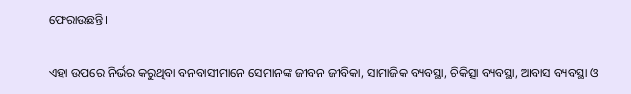ଫେରାଉଛନ୍ତି।

ଏହା ଉପରେ ନିର୍ଭର କରୁଥିବା ବନବାସୀମାନେ ସେମାନଙ୍କ ଜୀବନ ଜୀବିକା, ସାମାଜିକ ବ୍ୟବସ୍ଥା, ଚିକିତ୍ସା ବ୍ୟବସ୍ଥା, ଆବାସ ବ୍ୟବସ୍ଥା ଓ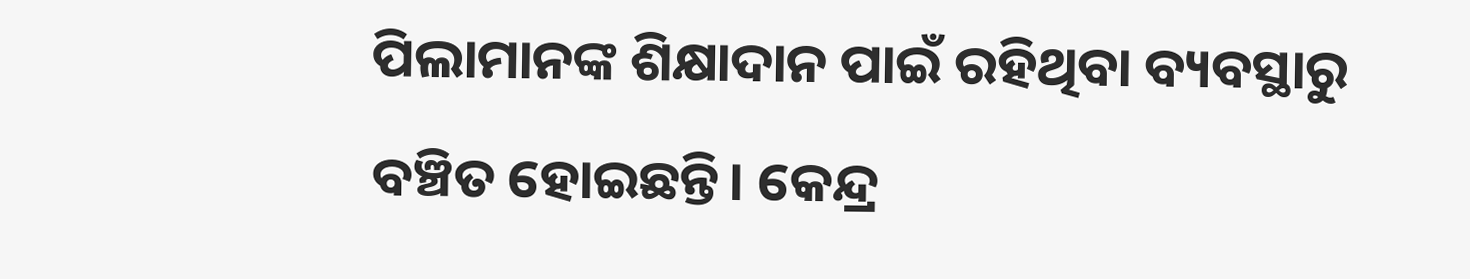ପିଲାମାନଙ୍କ ଶିକ୍ଷାଦାନ ପାଇଁ ରହିଥିବା ବ୍ୟବସ୍ଥାରୁ ବଞ୍ଚିତ ହୋଇଛନ୍ତି। କେନ୍ଦ୍ର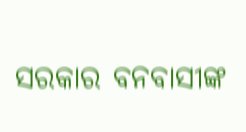ସରକାର ବନବାସୀଙ୍କ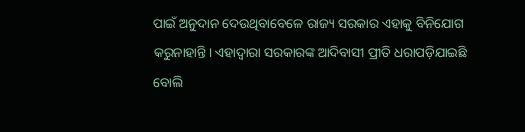ପାଇଁ ଅନୁଦାନ ଦେଉଥିବାବେଳେ ରାଜ୍ୟ ସରକାର ଏହାକୁ ବିନିଯୋଗ କରୁନାହାନ୍ତି। ଏହାଦ୍ୱାରା ସରକାରଙ୍କ ଆଦିବାସୀ ପ୍ରୀତି ଧରାପଡ଼ିଯାଇଛି ବୋଲି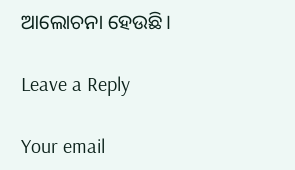ଆଲୋଚନା ହେଉଛି।

Leave a Reply

Your email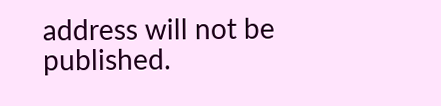address will not be published.